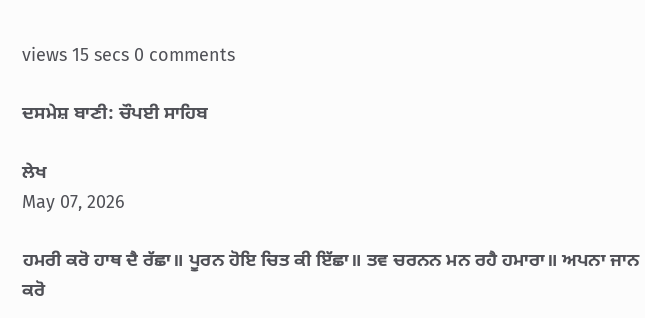views 15 secs 0 comments

ਦਸਮੇਸ਼ ਬਾਣੀ: ਚੌਪਈ ਸਾਹਿਬ

ਲੇਖ
May 07, 2026

ਹਮਰੀ ਕਰੋ ਹਾਥ ਦੈ ਰੱਛਾ॥ ਪੂਰਨ ਹੋਇ ਚਿਤ ਕੀ ਇੱਛਾ॥ ਤਵ ਚਰਨਨ ਮਨ ਰਹੈ ਹਮਾਰਾ॥ ਅਪਨਾ ਜਾਨ ਕਰੋ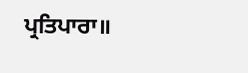ਪ੍ਰਤਿਪਾਰਾ॥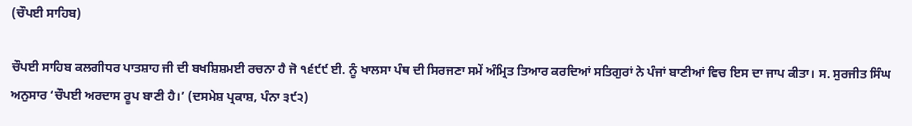(ਚੌਪਈ ਸਾਹਿਬ)

ਚੌਪਈ ਸਾਹਿਬ ਕਲਗੀਧਰ ਪਾਤਸ਼ਾਹ ਜੀ ਦੀ ਬਖਸ਼ਿਸ਼ਮਈ ਰਚਨਾ ਹੈ ਜੋ ੧੬੯੯ ਈ. ਨੂੰ ਖਾਲਸਾ ਪੰਥ ਦੀ ਸਿਰਜਣਾ ਸਮੇਂ ਅੰਮ੍ਰਿਤ ਤਿਆਰ ਕਰਦਿਆਂ ਸਤਿਗੁਰਾਂ ਨੇ ਪੰਜਾਂ ਬਾਣੀਆਂ ਵਿਚ ਇਸ ਦਾ ਜਾਪ ਕੀਤਾ। ਸ. ਸੁਰਜੀਤ ਸਿੰਘ ਅਨੁਸਾਰ ‘ਚੌਪਈ ਅਰਦਾਸ ਰੂਪ ਬਾਣੀ ਹੈ।’ (ਦਸਮੇਸ਼ ਪ੍ਰਕਾਸ਼, ਪੰਨਾ ੩੯੨)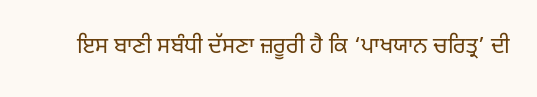ਇਸ ਬਾਣੀ ਸਬੰਧੀ ਦੱਸਣਾ ਜ਼ਰੂਰੀ ਹੈ ਕਿ ‘ਪਾਖਯਾਨ ਚਰਿਤ੍ਰ’ ਦੀ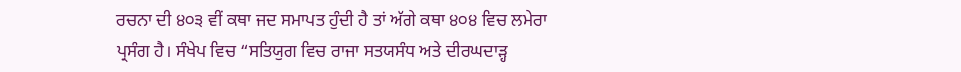ਰਚਨਾ ਦੀ ੪੦੩ ਵੀਂ ਕਥਾ ਜਦ ਸਮਾਪਤ ਹੁੰਦੀ ਹੈ ਤਾਂ ਅੱਗੇ ਕਥਾ ੪੦੪ ਵਿਚ ਲਮੇਰਾ ਪ੍ਰਸੰਗ ਹੈ। ਸੰਖੇਪ ਵਿਚ “ਸਤਿਯੁਗ ਵਿਚ ਰਾਜਾ ਸਤਯਸੰਧ ਅਤੇ ਦੀਰਘਦਾੜ੍ਹ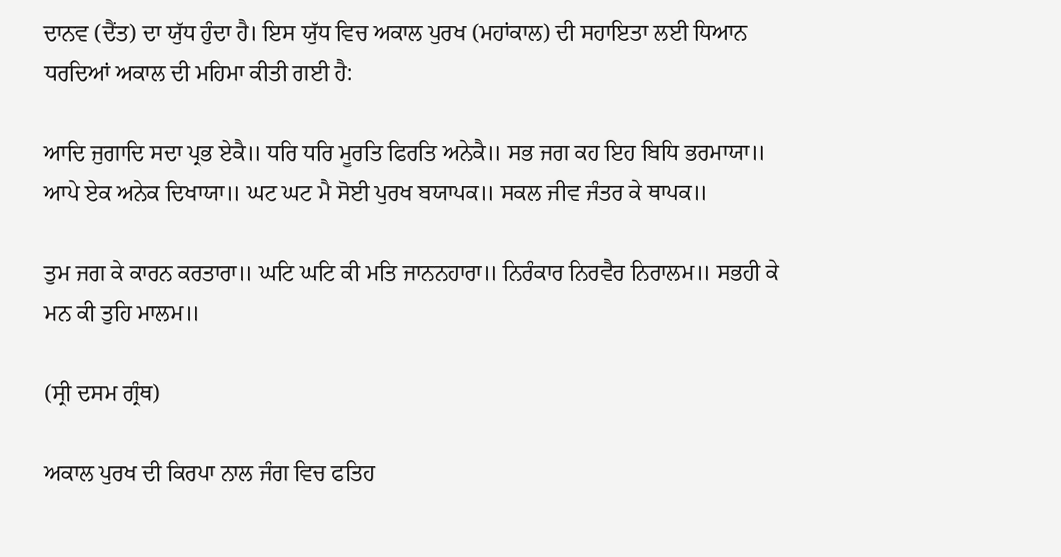ਦਾਨਵ (ਦੈਂਤ) ਦਾ ਯੁੱਧ ਹੁੰਦਾ ਹੈ। ਇਸ ਯੁੱਧ ਵਿਚ ਅਕਾਲ ਪੁਰਖ (ਮਹਾਂਕਾਲ) ਦੀ ਸਹਾਇਤਾ ਲਈ ਧਿਆਨ ਧਰਦਿਆਂ ਅਕਾਲ ਦੀ ਮਹਿਮਾ ਕੀਤੀ ਗਈ ਹੈ:

ਆਦਿ ਜੁਗਾਦਿ ਸਦਾ ਪ੍ਰਭ ਏਕੈ॥ ਧਰਿ ਧਰਿ ਮੂਰਤਿ ਫਿਰਤਿ ਅਨੇਕੈ॥ ਸਭ ਜਗ ਕਹ ਇਹ ਬਿਧਿ ਭਰਮਾਯਾ॥ ਆਪੇ ਏਕ ਅਨੇਕ ਦਿਖਾਯਾ॥ ਘਟ ਘਟ ਮੈ ਸੋਈ ਪੁਰਖ ਬਯਾਪਕ॥ ਸਕਲ ਜੀਵ ਜੰਤਰ ਕੇ ਥਾਪਕ॥

ਤੁਮ ਜਗ ਕੇ ਕਾਰਨ ਕਰਤਾਰਾ॥ ਘਟਿ ਘਟਿ ਕੀ ਮਤਿ ਜਾਨਨਹਾਰਾ॥ ਨਿਰੰਕਾਰ ਨਿਰਵੈਰ ਨਿਰਾਲਮ॥ ਸਭਹੀ ਕੇ ਮਨ ਕੀ ਤੁਹਿ ਮਾਲਮ॥

(ਸ੍ਰੀ ਦਸਮ ਗ੍ਰੰਥ)

ਅਕਾਲ ਪੁਰਖ ਦੀ ਕਿਰਪਾ ਨਾਲ ਜੰਗ ਵਿਚ ਫਤਿਹ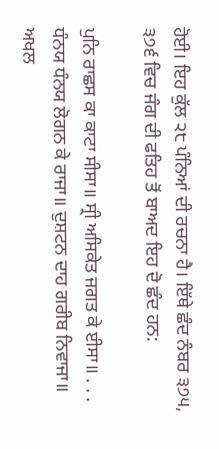ਹੋਈ। ਇਹ ਕੁੱਲ ੨੮ ਪੰਨਿਆਂ ਦੀ ਰਚਨਾ ਹੈ। ਇੱਥੇ ਛੰਦ ਨੰਬਰ ੩੭੫, ੩੭੬ ਵਿਚ ਜੰਗ ਦੀ ਫਤਿਹ ਤੋਂ ਬਾਅਦ ਇਹ ਦੋ ਛੰਦ ਹਨ:

ਪੁਨਿ ਰਾਛਸ ਕਾ ਕਾਟਾ ਸੀਸਾ॥ ਸ੍ਰੀ ਅਸਿਕੇਤ ਜਗਤ ਕੇ ਈਸਾ॥ . . . ਧੰਨਯ ਧੰਨਯ ਲੋਗਨ ਕੇ ਰਾਜਾ॥ ਦੁਸ਼ਟਨ ਦਾਹ ਗਰੀਬ ਨਿਵਾਜਾ॥ ਅਖਲ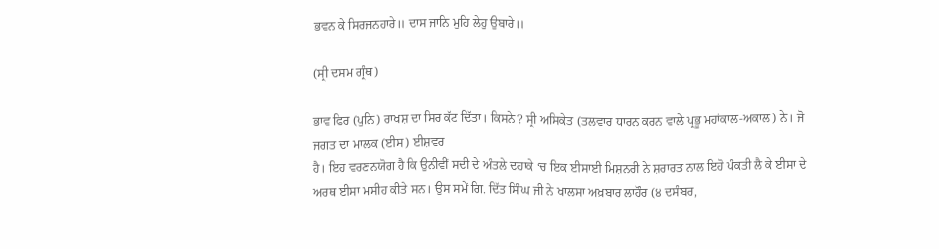ਭਵਨ ਕੇ ਸਿਰਜਨਹਾਰੇ॥ ਦਾਸ ਜਾਨਿ ਮੁਹਿ ਲੇਹੁ ਉਬਾਰੇ॥

(ਸ੍ਰੀ ਦਸਮ ਗ੍ਰੰਥ)

ਭਾਵ ਫਿਰ (ਪੁਨਿ) ਰਾਖਸ਼ ਦਾ ਸਿਰ ਕੱਟ ਦਿੱਤਾ। ਕਿਸਨੇ? ਸ੍ਰੀ ਅਸਿਕੇਤ (ਤਲਵਾਰ ਧਾਰਨ ਕਰਨ ਵਾਲੇ ਪ੍ਰਭੂ ਮਹਾਂਕਾਲ-ਅਕਾਲ) ਨੇ। ਜੋ ਜਗਤ ਦਾ ਮਾਲਕ (ਈਸ) ਈਸ਼ਵਰ
ਹੈ। ਇਹ ਵਰਣਨਯੋਗ ਹੈ ਕਿ ਉਨੀਵੀਂ ਸਦੀ ਦੇ ਅੰਤਲੇ ਦਹਾਕੇ ‘ਚ ਇਕ ਈਸਾਈ ਮਿਸ਼ਨਰੀ ਨੇ ਸ਼ਰਾਰਤ ਨਾਲ ਇਹੋ ਪੰਕਤੀ ਲੈ ਕੇ ਈਸਾ ਦੇ ਅਰਥ ਈਸਾ ਮਸੀਹ ਕੀਤੇ ਸਨ। ਉਸ ਸਮੇਂ ਗਿ. ਦਿੱਤ ਸਿੰਘ ਜੀ ਨੇ ਖਾਲਸਾ ਅਖ਼ਬਾਰ ਲਾਹੌਰ (੪ ਦਸੰਬਰ,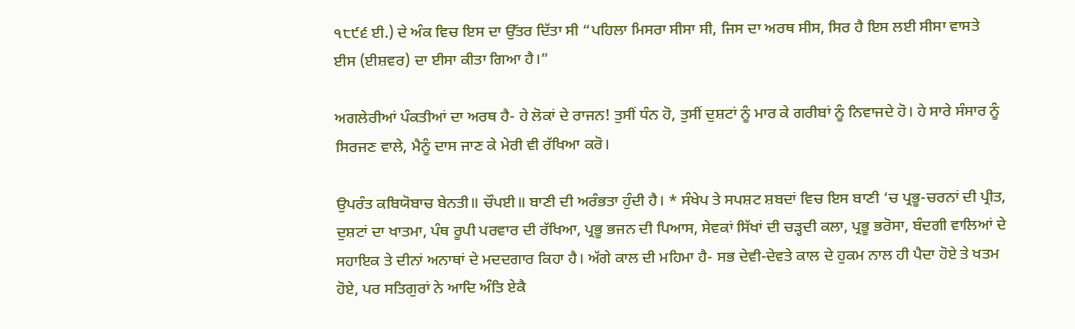੧੮੯੬ ਈ.) ਦੇ ਅੰਕ ਵਿਚ ਇਸ ਦਾ ਉੱਤਰ ਦਿੱਤਾ ਸੀ “ਪਹਿਲਾ ਮਿਸਰਾ ਸੀਸਾ ਸੀ, ਜਿਸ ਦਾ ਅਰਥ ਸੀਸ, ਸਿਰ ਹੈ ਇਸ ਲਈ ਸੀਸਾ ਵਾਸਤੇ ਈਸ (ਈਸ਼ਵਰ) ਦਾ ਈਸਾ ਕੀਤਾ ਗਿਆ ਹੈ।”

ਅਗਲੇਰੀਆਂ ਪੰਕਤੀਆਂ ਦਾ ਅਰਥ ਹੈ- ਹੇ ਲੋਕਾਂ ਦੇ ਰਾਜਨ! ਤੁਸੀਂ ਧੰਨ ਹੋ, ਤੁਸੀਂ ਦੁਸ਼ਟਾਂ ਨੂੰ ਮਾਰ ਕੇ ਗਰੀਬਾਂ ਨੂੰ ਨਿਵਾਜਦੇ ਹੋ। ਹੇ ਸਾਰੇ ਸੰਸਾਰ ਨੂੰ ਸਿਰਜਣ ਵਾਲੇ, ਮੈਨੂੰ ਦਾਸ ਜਾਣ ਕੇ ਮੇਰੀ ਵੀ ਰੱਖਿਆ ਕਰੋ।

ਉਪਰੰਤ ਕਬਿਯੋਬਾਚ ਬੇਨਤੀ॥ ਚੌਪਈ॥ ਬਾਣੀ ਦੀ ਅਰੰਭਤਾ ਹੁੰਦੀ ਹੈ। * ਸੰਖੇਪ ਤੇ ਸਪਸ਼ਟ ਸ਼ਬਦਾਂ ਵਿਚ ਇਸ ਬਾਣੀ ‘ਚ ਪ੍ਰਭੂ-ਚਰਨਾਂ ਦੀ ਪ੍ਰੀਤ, ਦੁਸ਼ਟਾਂ ਦਾ ਖਾਤਮਾ, ਪੰਥ ਰੂਪੀ ਪਰਵਾਰ ਦੀ ਰੱਖਿਆ, ਪ੍ਰਭੂ ਭਜਨ ਦੀ ਪਿਆਸ, ਸੇਵਕਾਂ ਸਿੱਖਾਂ ਦੀ ਚੜ੍ਹਦੀ ਕਲਾ, ਪ੍ਰਭੂ ਭਰੋਸਾ, ਬੰਦਗੀ ਵਾਲਿਆਂ ਦੇ ਸਹਾਇਕ ਤੇ ਦੀਨਾਂ ਅਨਾਥਾਂ ਦੇ ਮਦਦਗਾਰ ਕਿਹਾ ਹੈ। ਅੱਗੇ ਕਾਲ ਦੀ ਮਹਿਮਾ ਹੈ- ਸਭ ਦੇਵੀ-ਦੇਵਤੇ ਕਾਲ ਦੇ ਹੁਕਮ ਨਾਲ ਹੀ ਪੈਦਾ ਹੋਏ ਤੇ ਖਤਮ ਹੋਏ, ਪਰ ਸਤਿਗੁਰਾਂ ਨੇ ਆਦਿ ਅੰਤਿ ਏਕੈ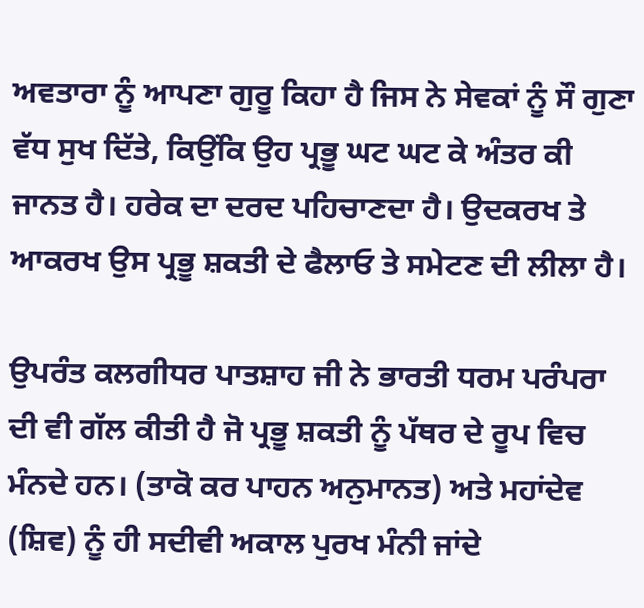ਅਵਤਾਰਾ ਨੂੰ ਆਪਣਾ ਗੁਰੂ ਕਿਹਾ ਹੈ ਜਿਸ ਨੇ ਸੇਵਕਾਂ ਨੂੰ ਸੌ ਗੁਣਾ ਵੱਧ ਸੁਖ ਦਿੱਤੇ, ਕਿਉਂਕਿ ਉਹ ਪ੍ਰਭੂ ਘਟ ਘਟ ਕੇ ਅੰਤਰ ਕੀ ਜਾਨਤ ਹੈ। ਹਰੇਕ ਦਾ ਦਰਦ ਪਹਿਚਾਣਦਾ ਹੈ। ਉਦਕਰਖ ਤੇ ਆਕਰਖ ਉਸ ਪ੍ਰਭੂ ਸ਼ਕਤੀ ਦੇ ਫੈਲਾਓ ਤੇ ਸਮੇਟਣ ਦੀ ਲੀਲਾ ਹੈ।

ਉਪਰੰਤ ਕਲਗੀਧਰ ਪਾਤਸ਼ਾਹ ਜੀ ਨੇ ਭਾਰਤੀ ਧਰਮ ਪਰੰਪਰਾ ਦੀ ਵੀ ਗੱਲ ਕੀਤੀ ਹੈ ਜੋ ਪ੍ਰਭੂ ਸ਼ਕਤੀ ਨੂੰ ਪੱਥਰ ਦੇ ਰੂਪ ਵਿਚ ਮੰਨਦੇ ਹਨ। (ਤਾਕੋ ਕਰ ਪਾਹਨ ਅਨੁਮਾਨਤ) ਅਤੇ ਮਹਾਂਦੇਵ (ਸ਼ਿਵ) ਨੂੰ ਹੀ ਸਦੀਵੀ ਅਕਾਲ ਪੁਰਖ ਮੰਨੀ ਜਾਂਦੇ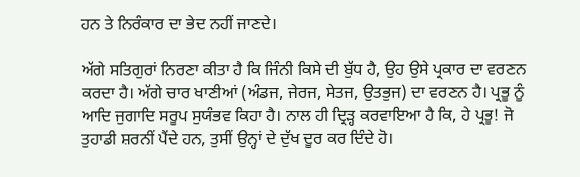ਹਨ ਤੇ ਨਿਰੰਕਾਰ ਦਾ ਭੇਦ ਨਹੀਂ ਜਾਣਦੇ।

ਅੱਗੇ ਸਤਿਗੁਰਾਂ ਨਿਰਣਾ ਕੀਤਾ ਹੈ ਕਿ ਜਿੰਨੀ ਕਿਸੇ ਦੀ ਬੁੱਧ ਹੈ, ਉਹ ਉਸੇ ਪ੍ਰਕਾਰ ਦਾ ਵਰਣਨ ਕਰਦਾ ਹੈ। ਅੱਗੇ ਚਾਰ ਖਾਣੀਆਂ (ਅੰਡਜ, ਜੇਰਜ, ਸੇਤਜ, ਉਤਭੁਜ) ਦਾ ਵਰਣਨ ਹੈ। ਪ੍ਰਭੂ ਨੂੰ ਆਦਿ ਜੁਗਾਦਿ ਸਰੂਪ ਸੁਯੰਭਵ ਕਿਹਾ ਹੈ। ਨਾਲ ਹੀ ਦ੍ਰਿੜ੍ਹ ਕਰਵਾਇਆ ਹੈ ਕਿ, ਹੇ ਪ੍ਰਭੂ! ਜੋ ਤੁਹਾਡੀ ਸ਼ਰਨੀਂ ਪੈਂਦੇ ਹਨ, ਤੁਸੀਂ ਉਨ੍ਹਾਂ ਦੇ ਦੁੱਖ ਦੂਰ ਕਰ ਦਿੰਦੇ ਹੋ।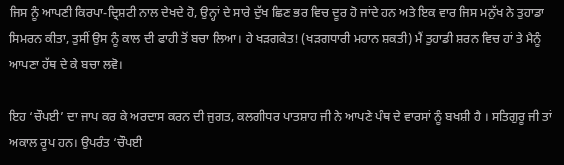ਜਿਸ ਨੂੰ ਆਪਣੀ ਕਿਰਪਾ-ਦ੍ਰਿਸ਼ਟੀ ਨਾਲ ਦੇਖਦੇ ਹੋ, ਉਨ੍ਹਾਂ ਦੇ ਸਾਰੇ ਦੁੱਖ ਛਿਣ ਭਰ ਵਿਚ ਦੂਰ ਹੋ ਜਾਂਦੇ ਹਨ ਅਤੇ ਇਕ ਵਾਰ ਜਿਸ ਮਨੁੱਖ ਨੇ ਤੁਹਾਡਾ ਸਿਮਰਨ ਕੀਤਾ, ਤੁਸੀਂ ਉਸ ਨੂੰ ਕਾਲ ਦੀ ਫਾਹੀ ਤੋਂ ਬਚਾ ਲਿਆ। ਹੇ ਖੜਗਕੇਤ! (ਖੜਗਧਾਰੀ ਮਹਾਨ ਸ਼ਕਤੀ) ਮੈਂ ਤੁਹਾਡੀ ਸ਼ਰਨ ਵਿਚ ਹਾਂ ਤੇ ਮੈਨੂੰ ਆਪਣਾ ਹੱਥ ਦੇ ਕੇ ਬਚਾ ਲਵੋ।

ਇਹ ‘ਚੌਪਈ’ ਦਾ ਜਾਪ ਕਰ ਕੇ ਅਰਦਾਸ ਕਰਨ ਦੀ ਜੁਗਤ, ਕਲਗੀਧਰ ਪਾਤਸ਼ਾਹ ਜੀ ਨੇ ਆਪਣੇ ਪੰਥ ਦੇ ਵਾਰਸਾਂ ਨੂੰ ਬਖਸ਼ੀ ਹੈ । ਸਤਿਗੁਰੂ ਜੀ ਤਾਂ ਅਕਾਲ ਰੂਪ ਹਨ। ਉਪਰੰਤ ‘ਚੌਪਈ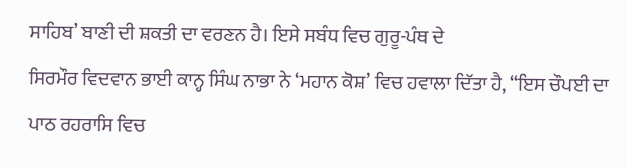ਸਾਹਿਬ’ ਬਾਣੀ ਦੀ ਸ਼ਕਤੀ ਦਾ ਵਰਣਨ ਹੈ। ਇਸੇ ਸਬੰਧ ਵਿਚ ਗੁਰੂ-ਪੰਥ ਦੇ
ਸਿਰਮੌਰ ਵਿਦਵਾਨ ਭਾਈ ਕਾਨ੍ਹ ਸਿੰਘ ਨਾਭਾ ਨੇ ‘ਮਹਾਨ ਕੋਸ਼’ ਵਿਚ ਹਵਾਲਾ ਦਿੱਤਾ ਹੈ, “ਇਸ ਚੌਪਈ ਦਾ ਪਾਠ ਰਹਰਾਸਿ ਵਿਚ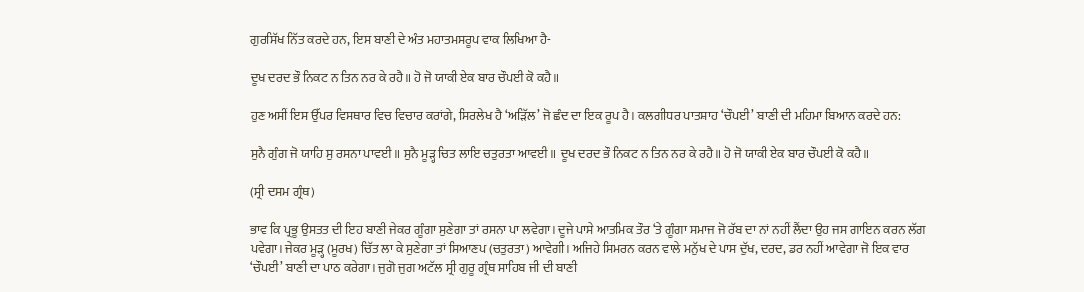ਗੁਰਸਿੱਖ ਨਿੱਤ ਕਰਦੇ ਹਨ, ਇਸ ਬਾਣੀ ਦੇ ਅੰਤ ਮਹਾਤਮਸਰੂਪ ਵਾਕ ਲਿਖਿਆ ਹੈ-

ਦੂਖ ਦਰਦ ਭੌ ਨਿਕਟ ਨ ਤਿਨ ਨਰ ਕੇ ਰਹੈ॥ ਹੋ ਜੋ ਯਾਕੀ ਏਕ ਬਾਰ ਚੌਪਈ ਕੋ ਕਹੈ॥

ਹੁਣ ਅਸੀਂ ਇਸ ਉੱਪਰ ਵਿਸਥਾਰ ਵਿਚ ਵਿਚਾਰ ਕਰਾਂਗੇ, ਸਿਰਲੇਖ ਹੈ ‘ਅੜਿੱਲ’ ਜੋ ਛੰਦ ਦਾ ਇਕ ਰੂਪ ਹੈ। ਕਲਗੀਧਰ ਪਾਤਸ਼ਾਹ ‘ਚੌਪਈ’ ਬਾਣੀ ਦੀ ਮਹਿਮਾ ਬਿਆਨ ਕਰਦੇ ਹਨ:

ਸੁਨੈ ਗੁੰਗ ਜੋ ਯਾਹਿ ਸੁ ਰਸਨਾ ਪਾਵਈ॥ ਸੁਨੈ ਮੂੜ੍ਹ ਚਿਤ ਲਾਇ ਚਤੁਰਤਾ ਆਵਈ॥ ਦੂਖ ਦਰਦ ਭੌ ਨਿਕਟ ਨ ਤਿਨ ਨਰ ਕੇ ਰਹੈ॥ ਹੋ ਜੋ ਯਾਕੀ ਏਕ ਬਾਰ ਚੌਪਈ ਕੋ ਕਹੈ॥

(ਸ੍ਰੀ ਦਸਮ ਗ੍ਰੰਥ)

ਭਾਵ ਕਿ ਪ੍ਰਭੂ ਉਸਤਤ ਦੀ ਇਹ ਬਾਣੀ ਜੇਕਰ ਗੂੰਗਾ ਸੁਣੇਗਾ ਤਾਂ ਰਸਨਾ ਪਾ ਲਵੇਗਾ। ਦੂਜੇ ਪਾਸੇ ਆਤਮਿਕ ਤੌਰ ‘ਤੇ ਗੂੰਗਾ ਸਮਾਜ ਜੋ ਰੱਬ ਦਾ ਨਾਂ ਨਹੀਂ ਲੈਂਦਾ ਉਹ ਜਸ ਗਾਇਨ ਕਰਨ ਲੱਗ ਪਵੇਗਾ। ਜੇਕਰ ਮੂੜ੍ਹ (ਮੂਰਖ) ਚਿੱਤ ਲਾ ਕੇ ਸੁਣੇਗਾ ਤਾਂ ਸਿਆਣਪ (ਚਤੁਰਤਾ) ਆਵੇਗੀ। ਅਜਿਹੇ ਸਿਮਰਨ ਕਰਨ ਵਾਲੇ ਮਨੁੱਖ ਦੇ ਪਾਸ ਦੁੱਖ, ਦਰਦ, ਡਰ ਨਹੀਂ ਆਵੇਗਾ ਜੋ ਇਕ ਵਾਰ ‘ਚੌਪਈ’ ਬਾਣੀ ਦਾ ਪਾਠ ਕਰੇਗਾ। ਜੁਗੋ ਜੁਗ ਅਟੱਲ ਸ੍ਰੀ ਗੁਰੂ ਗ੍ਰੰਥ ਸਾਹਿਬ ਜੀ ਦੀ ਬਾਣੀ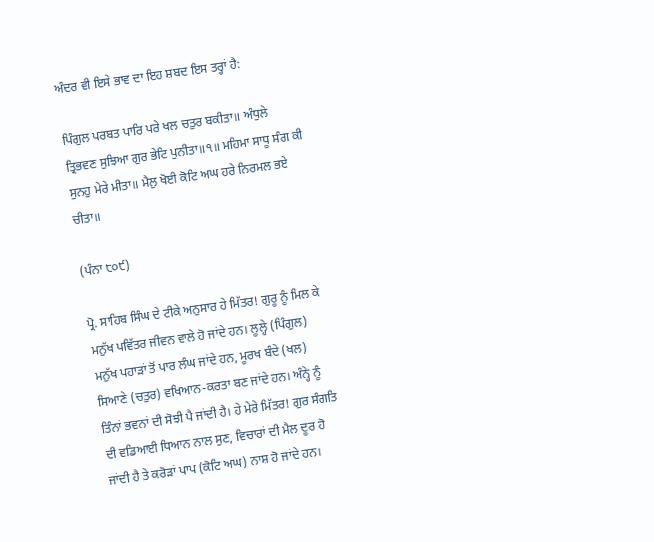ਅੰਦਰ ਵੀ ਇਸੇ ਭਾਵ ਦਾ ਇਹ ਸ਼ਬਦ ਇਸ ਤਰ੍ਹਾਂ ਹੈ:

ਪਿੰਗੁਲ ਪਰਬਤ ਪਾਰਿ ਪਰੇ ਖਲ ਚਤੁਰ ਬਕੀਤਾ॥ ਅੰਧੁਲੇ ਤ੍ਰਿਭਵਣ ਸੁਝਿਆ ਗੁਰ ਭੇਟਿ ਪੁਨੀਤਾ॥੧॥ ਮਹਿਮਾ ਸਾਧੂ ਸੰਗ ਕੀ ਸੁਨਹੁ ਮੇਰੇ ਮੀਤਾ॥ ਮੈਲੁ ਖੋਈ ਕੋਟਿ ਅਘ ਹਰੇ ਨਿਰਮਲ ਭਏ ਚੀਤਾ॥

(ਪੰਨਾ ੮੦੯)

ਪ੍ਰੋ. ਸਾਹਿਬ ਸਿੰਘ ਦੇ ਟੀਕੇ ਅਨੁਸਾਰ ਹੇ ਮਿੱਤਰ! ਗੁਰੂ ਨੂੰ ਮਿਲ ਕੇ ਮਨੁੱਖ ਪਵਿੱਤਰ ਜੀਵਨ ਵਾਲੇ ਹੋ ਜਾਂਦੇ ਹਨ। ਲੂਲ੍ਹੇ (ਪਿੰਗੁਲ) ਮਨੁੱਖ ਪਹਾੜਾਂ ਤੋਂ ਪਾਰ ਲੰਘ ਜਾਂਦੇ ਹਨ, ਮੂਰਖ ਬੰਦੇ (ਖਲ) ਸਿਆਣੇ (ਚਤੁਰ) ਵਖਿਆਨ-ਕਰਤਾ ਬਣ ਜਾਂਦੇ ਹਨ। ਅੰਨ੍ਹੇ ਨੂੰ ਤਿੰਨਾਂ ਭਵਨਾਂ ਦੀ ਸੋਝੀ ਪੈ ਜਾਂਦੀ ਹੈ। ਹੇ ਮੇਰੇ ਮਿੱਤਰ! ਗੁਰ ਸੰਗਤਿ ਦੀ ਵਡਿਆਈ ਧਿਆਨ ਨਾਲ ਸੁਣ, ਵਿਚਾਰਾਂ ਦੀ ਮੈਲ ਦੂਰ ਹੋ ਜਾਂਦੀ ਹੈ ਤੇ ਕਰੋੜਾਂ ਪਾਪ (ਕੋਟਿ ਅਘ) ਨਾਸ਼ ਹੋ ਜਾਂਦੇ ਹਨ।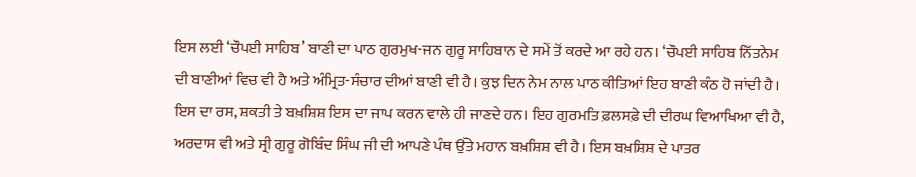ਇਸ ਲਈ ‘ਚੌਪਈ ਸਾਹਿਬ’ ਬਾਣੀ ਦਾ ਪਾਠ ਗੁਰਮੁਖ-ਜਨ ਗੁਰੂ ਸਾਹਿਬਾਨ ਦੇ ਸਮੇਂ ਤੋਂ ਕਰਦੇ ਆ ਰਹੇ ਹਨ। ‘ਚੌਪਈ ਸਾਹਿਬ ਨਿੱਤਨੇਮ ਦੀ ਬਾਣੀਆਂ ਵਿਚ ਵੀ ਹੈ ਅਤੇ ਅੰਮ੍ਰਿਤ-ਸੰਚਾਰ ਦੀਆਂ ਬਾਣੀ ਵੀ ਹੈ। ਕੁਝ ਦਿਨ ਨੇਮ ਨਾਲ ਪਾਠ ਕੀਤਿਆਂ ਇਹ ਬਾਣੀ ਕੰਠ ਹੋ ਜਾਂਦੀ ਹੈ। ਇਸ ਦਾ ਰਸ, ਸ਼ਕਤੀ ਤੇ ਬਖ਼ਸ਼ਿਸ਼ ਇਸ ਦਾ ਜਾਪ ਕਰਨ ਵਾਲੇ ਹੀ ਜਾਣਦੇ ਹਨ। ਇਹ ਗੁਰਮਤਿ ਫ਼ਲਸਫ਼ੇ ਦੀ ਦੀਰਘ ਵਿਆਖਿਆ ਵੀ ਹੈ, ਅਰਦਾਸ ਵੀ ਅਤੇ ਸ੍ਰੀ ਗੁਰੂ ਗੋਬਿੰਦ ਸਿੰਘ ਜੀ ਦੀ ਆਪਣੇ ਪੰਥ ਉੱਤੇ ਮਹਾਨ ਬਖ਼ਸ਼ਿਸ਼ ਵੀ ਹੈ। ਇਸ ਬਖ਼ਸ਼ਿਸ਼ ਦੇ ਪਾਤਰ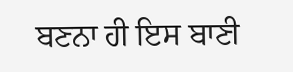ਬਣਨਾ ਹੀ ਇਸ ਬਾਣੀ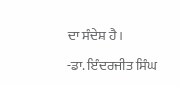ਦਾ ਸੰਦੇਸ਼ ਹੈ।

-ਡਾ. ਇੰਦਰਜੀਤ ਸਿੰਘ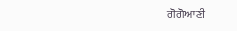ਗੋਗੋਆਣੀ